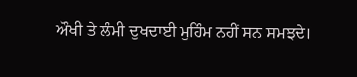ਔਖੀ ਤੇ ਲੰਮੀ ਦੁਖਦਾਈ ਮੁਹਿੰਮ ਨਹੀਂ ਸਨ ਸਮਝਦੇ।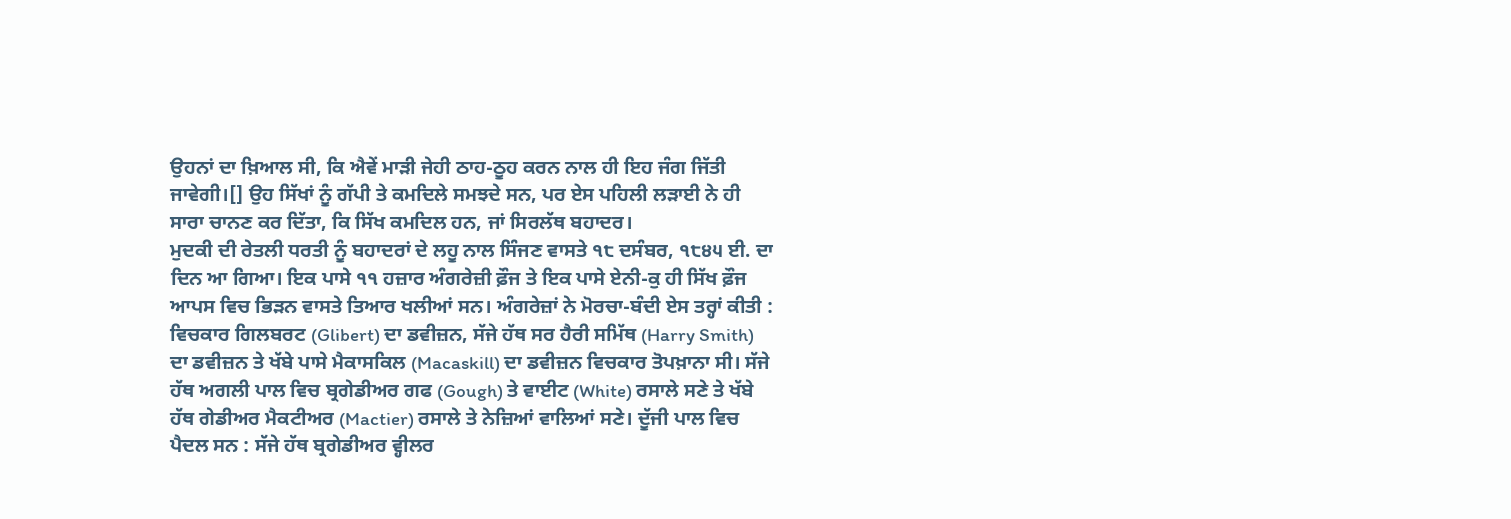ਉਹਨਾਂ ਦਾ ਖ਼ਿਆਲ ਸੀ, ਕਿ ਐਵੇਂ ਮਾੜੀ ਜੇਹੀ ਠਾਹ-ਠੂਹ ਕਰਨ ਨਾਲ ਹੀ ਇਹ ਜੰਗ ਜਿੱਤੀ ਜਾਵੇਗੀ।[] ਉਹ ਸਿੱਖਾਂ ਨੂੰ ਗੱਪੀ ਤੇ ਕਮਦਿਲੇ ਸਮਝਦੇ ਸਨ, ਪਰ ਏਸ ਪਹਿਲੀ ਲੜਾਈ ਨੇ ਹੀ ਸਾਰਾ ਚਾਨਣ ਕਰ ਦਿੱਤਾ, ਕਿ ਸਿੱਖ ਕਮਦਿਲ ਹਨ, ਜਾਂ ਸਿਰਲੱਥ ਬਹਾਦਰ।
ਮੁਦਕੀ ਦੀ ਰੇਤਲੀ ਧਰਤੀ ਨੂੰ ਬਹਾਦਰਾਂ ਦੇ ਲਹੂ ਨਾਲ ਸਿੰਜਣ ਵਾਸਤੇ ੧੮ ਦਸੰਬਰ, ੧੮੪੫ ਈ. ਦਾ ਦਿਨ ਆ ਗਿਆ। ਇਕ ਪਾਸੇ ੧੧ ਹਜ਼ਾਰ ਅੰਗਰੇਜ਼ੀ ਫ਼ੌਜ ਤੇ ਇਕ ਪਾਸੇ ਏਨੀ-ਕੁ ਹੀ ਸਿੱਖ ਫ਼ੌਜ ਆਪਸ ਵਿਚ ਭਿੜਨ ਵਾਸਤੇ ਤਿਆਰ ਖਲੀਆਂ ਸਨ। ਅੰਗਰੇਜ਼ਾਂ ਨੇ ਮੋਰਚਾ-ਬੰਦੀ ਏਸ ਤਰ੍ਹਾਂ ਕੀਤੀ : ਵਿਚਕਾਰ ਗਿਲਬਰਟ (Glibert) ਦਾ ਡਵੀਜ਼ਨ, ਸੱਜੇ ਹੱਥ ਸਰ ਹੈਰੀ ਸਮਿੱਥ (Harry Smith) ਦਾ ਡਵੀਜ਼ਨ ਤੇ ਖੱਬੇ ਪਾਸੇ ਮੈਕਾਸਕਿਲ (Macaskill) ਦਾ ਡਵੀਜ਼ਨ ਵਿਚਕਾਰ ਤੋਪਖ਼ਾਨਾ ਸੀ। ਸੱਜੇ ਹੱਥ ਅਗਲੀ ਪਾਲ ਵਿਚ ਬ੍ਰਗੇਡੀਅਰ ਗਫ (Gough) ਤੇ ਵਾਈਟ (White) ਰਸਾਲੇ ਸਣੇ ਤੇ ਖੱਬੇ ਹੱਥ ਗੇਡੀਅਰ ਮੈਕਟੀਅਰ (Mactier) ਰਸਾਲੇ ਤੇ ਨੇਜ਼ਿਆਂ ਵਾਲਿਆਂ ਸਣੇ। ਦੂੱਜੀ ਪਾਲ ਵਿਚ ਪੈਦਲ ਸਨ : ਸੱਜੇ ਹੱਥ ਬ੍ਰਗੇਡੀਅਰ ਵ੍ਹੀਲਰ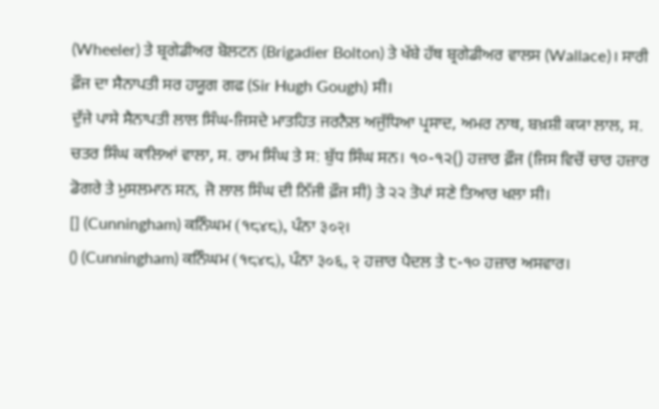(Wheeler) ਤੇ ਬ੍ਰਗੇਡੀਅਰ ਬੋਲਟਨ (Brigadier Bolton) ਤੇ ਖੱਬੇ ਹੱਥ ਬ੍ਰਗੇਡੀਅਰ ਵਾਲਸ (Wallace)। ਸਾਰੀ ਫ਼ੌਜ ਦਾ ਸੈਨਾਪਤੀ ਸਰ ਹਯੂਗ ਗਫ (Sir Hugh Gough) ਸੀ।
ਦੁੱਜੇ ਪਾਸੇ ਸੈਨਾਪਤੀ ਲਾਲ ਸਿੰਘ-ਜਿਸਦੇ ਮਾਤਹਿਤ ਜਰਨੈਲ ਅਜੁੱਧਿਆ ਪ੍ਰਸਾਦ, ਅਮਰ ਨਾਥ, ਬਖ਼ਸ਼ੀ ਕਯਾ ਲਾਲ, ਸ. ਚਤਰ ਸਿੰਘ ਕਾਲਿਆਂ ਵਾਲਾ, ਸ. ਰਾਮ ਸਿੰਘ ਤੇ ਸ: ਬੁੱਧ ਸਿੰਘ ਸਨ। ੧੦-੧੨() ਹਜ਼ਾਰ ਫ਼ੌਜ (ਜਿਸ ਵਿਚੋਂ ਚਾਰ ਹਜ਼ਾਰ ਡੋਗਰੇ ਤੇ ਮੁਸਲਮਾਨ ਸਨ, ਜੋ ਲਾਲ ਸਿੰਘ ਦੀ ਨਿੱਜੀ ਫ਼ੌਜ ਸੀ) ਤੇ ੨੨ ਤੋਪਾਂ ਸਣੇ ਤਿਆਰ ਖਲਾ ਸੀ।
[] (Cunningham) ਕਨਿੰਘਮ (१८४८), ਪੰਨਾ ३०२।
() (Cunningham) ਕਨਿੰਘਮ (१८४८), ਪੰਨਾ ३०६, २ ਹਜ਼ਾਰ ਪੈਦਲ ਤੇ ੮-੧੦ ਹਜ਼ਾਰ ਅਸਵਾਰ।